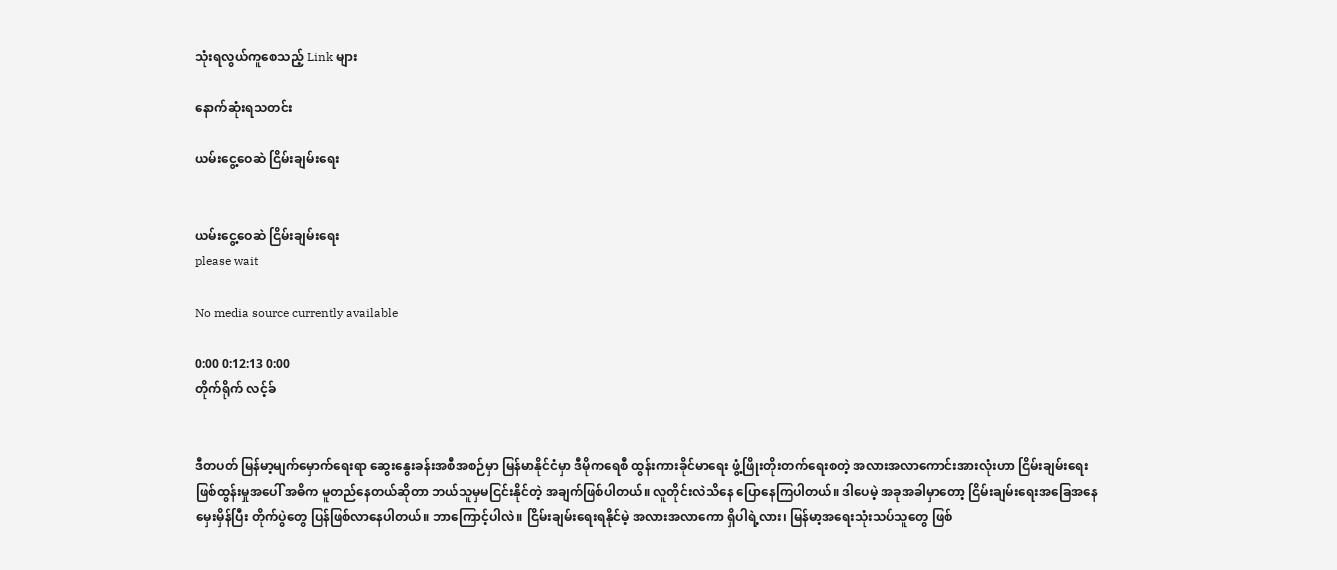သုံးရလွယ်ကူစေသည့် Link များ

နောက်ဆုံးရသတင်း

ယမ်းငွေ့ဝေဆဲ ငြိမ်းချမ်းရေး


ယမ်းငွေ့ဝေဆဲ ငြိမ်းချမ်းရေး
please wait

No media source currently available

0:00 0:12:13 0:00
တိုက်ရိုက် လင့်ခ်


ဒီတပတ် မြန်မာ့မျက်မှောက်ရေးရာ ဆွေးနွေးခန်းအစီအစဉ်မှာ မြန်မာနိုင်ငံမှာ ဒီမိုကရေစီ ထွန်းကားခိုင်မာရေး ဖွံ့ဖြိုးတိုးတက်ရေးစတဲ့ အလားအလာကောင်းအားလုံးဟာ ငြိမ်းချမ်းရေး ဖြစ်ထွန်းမှုအပေါ် အဓိက မူတည်နေတယ်ဆိုတာ ဘယ်သူမှမငြင်းနိုင်တဲ့ အချက်ဖြစ်ပါတယ်။ လူတိုင်းလဲသိနေ ပြောနေကြပါတယ်။ ဒါပေမဲ့ အခုအခါမှာတော့ ငြိမ်းချမ်းရေးအခြေအနေ မှေးမှိန်ပြီး တိုက်ပွဲတွေ ပြန်ဖြစ်လာနေပါတယ်။ ဘာကြောင့်ပါလဲ။ ငြိမ်းချမ်းရေးရနိုင်မဲ့ အလားအလာကော ရှိပါရဲ့လား၊ မြန်မာ့အရေးသုံးသပ်သူတွေ ဖြစ်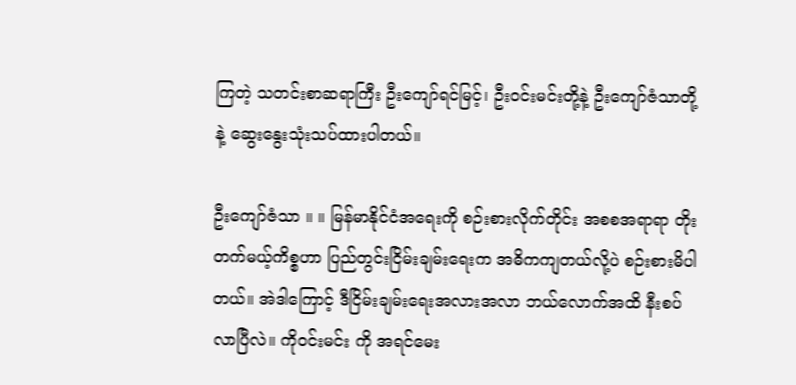ကြတဲ့ သတင်းစာဆရာကြီး ဦးကျော်ရင်မြင့်၊ ဦးဝင်းမင်းတို့နဲ့ ဦးကျော်ဇံသာတို့နဲ့ ဆွေးနွေးသုံးသပ်ထားပါတယ်။

ဦးကျော်ဇံသာ ။ ။ မြန်မာနိုင်ငံအရေးကို စဉ်းစားလိုက်တိုင်း အစစအရာရာ တိုးတက်မယ့်ကိစ္စဟာ ပြည်တွင်းငြိမ်းချမ်းရေးက အဓိကကျတယ်လို့ပဲ စဉ်းစားမိပါတယ်။ အဲဒါကြောင့် ဒီငြိမ်းချမ်းရေးအလားအလာ ဘယ်လောက်အထိ နီးစပ်လာပြီလဲ။ ကိုဝင်းမင်း ကို အရင်မေး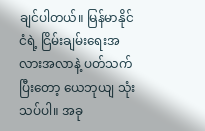ချင်ပါတယ်။ မြန်မာနိုင်ငံရဲ့ ငြိမ်းချမ်းရေးအလားအလာနဲ့ ပတ်သက်ပြီးတော့ ယေဘုယျ သုံးသပ်ပါ။ အခု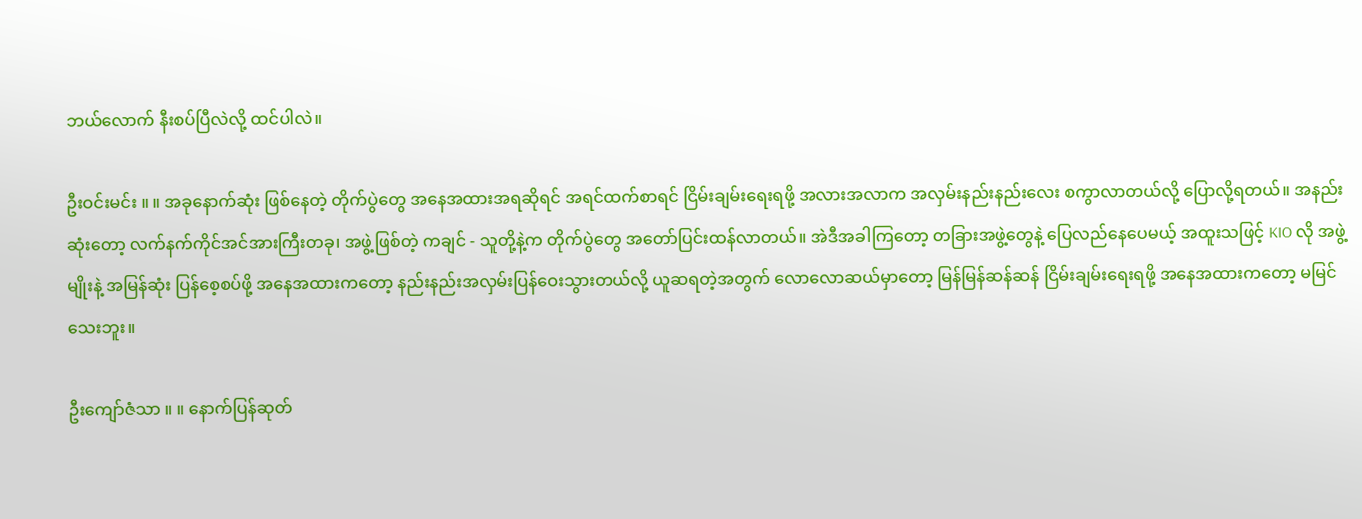ဘယ်လောက် နီးစပ်ပြီလဲလို့ ထင်ပါလဲ။

ဦးဝင်းမင်း ။ ။ အခုနောက်ဆုံး ဖြစ်နေတဲ့ တိုက်ပွဲတွေ အနေအထားအရဆိုရင် အရင်ထက်စာရင် ငြိမ်းချမ်းရေးရဖို့ အလားအလာက အလှမ်းနည်းနည်းလေး စကွာလာတယ်လို့ ပြောလို့ရတယ်။ အနည်းဆုံးတော့ လက်နက်ကိုင်အင်အားကြီးတခု၊ အဖွဲ့ဖြစ်တဲ့ ကချင် - သူတို့နဲ့က တိုက်ပွဲတွေ အတော်ပြင်းထန်လာတယ်။ အဲဒီအခါကြတော့ တခြားအဖွဲ့တွေနဲ့ ပြေလည်နေပေမယ့် အထူးသဖြင့် KIO လို အဖွဲ့မျိုးနဲ့ အမြန်ဆုံး ပြန်စေ့စပ်ဖို့ အနေအထားကတော့ နည်းနည်းအလှမ်းပြန်ဝေးသွားတယ်လို့ ယူဆရတဲ့အတွက် လောလောဆယ်မှာတော့ မြန်မြန်ဆန်ဆန် ငြိမ်းချမ်းရေးရဖို့ အနေအထားကတော့ မမြင်သေးဘူး။

ဦးကျော်ဇံသာ ။ ။ နောက်ပြန်ဆုတ်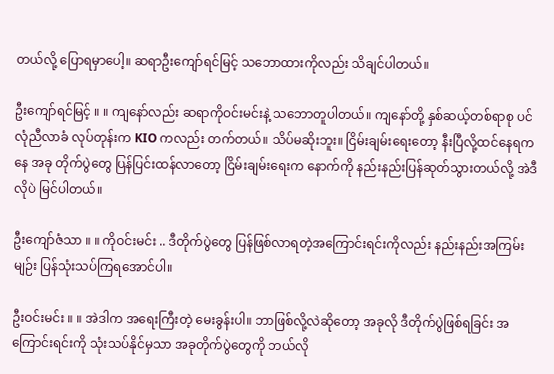တယ်လို့ ပြောရမှာပေါ့။ ဆရာဦးကျော်ရင်မြင့် သဘောထားကိုလည်း သိချင်ပါတယ်။

ဦးကျော်ရင်မြင့် ။ ။ ကျနော်လည်း ဆရာကိုဝင်းမင်းနဲ့ သဘောတူပါတယ်။ ကျနော်တို့ နှစ်ဆယ့်တစ်ရာစု ပင်လုံညီလာခံ လုပ်တုန်းက KIO ကလည်း တက်တယ်။ သိပ်မဆိုးဘူး။ ငြိမ်းချမ်းရေးတော့ နီးပြီလို့ထင်နေရကနေ အခု တိုက်ပွဲတွေ ပြန်ပြင်းထန်လာတော့ ငြိမ်းချမ်းရေးက နောက်ကို နည်းနည်းပြန်ဆုတ်သွားတယ်လို့ အဲဒီလိုပဲ မြင်ပါတယ်။

ဦးကျော်ဇံသာ ။ ။ ကိုဝင်းမင်း .. ဒီတိုက်ပွဲတွေ ပြန်ဖြစ်လာရတဲ့အကြောင်းရင်းကိုလည်း နည်းနည်းအကြမ်းမျဉ်း ပြန်သုံးသပ်ကြရအောင်ပါ။

ဦးဝင်းမင်း ။ ။ အဲဒါက အရေးကြီးတဲ့ မေးခွန်းပါ။ ဘာဖြစ်လို့လဲဆိုတော့ အခုလို ဒီတိုက်ပွဲဖြစ်ရခြင်း အကြောင်းရင်းကို သုံးသပ်နိုင်မှသာ အခုတိုက်ပွဲတွေကို ဘယ်လို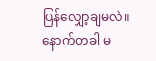ပြန်လျှော့ချမလဲ။ နောက်တခါ မ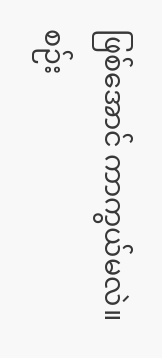ဖြစ်အောင် ကာကွယ်မလဲ။ စဉ်း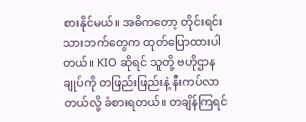စားနိုင်မယ်။ အဓိကတော့ တိုင်းရင်းသားဘက်တွေက ထုတ်ပြောထားပါတယ်။ KIO ဆိုရင် သူတို့ ဗဟိုဌာနချုပ်ကို တဖြည်းဖြည်းနဲ့ နီးကပ်လာတယ်လို့ ခံစားရတယ်။ တချိန်ကြရင်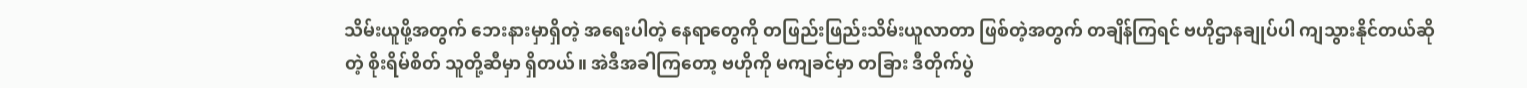သိမ်းယူဖို့အတွက် ဘေးနားမှာရှိတဲ့ အရေးပါတဲ့ နေရာတွေကို တဖြည်းဖြည်းသိမ်းယူလာတာ ဖြစ်တဲ့အတွက် တချိန်ကြရင် ဗဟိုဌာနချုပ်ပါ ကျသွားနိုင်တယ်ဆိုတဲ့ စိုးရိမ်စိတ် သူတို့ဆီမှာ ရှိတယ်။ အဲဒီအခါကြတော့ ဗဟိုကို မကျခင်မှာ တခြား ဒီတိုက်ပွဲ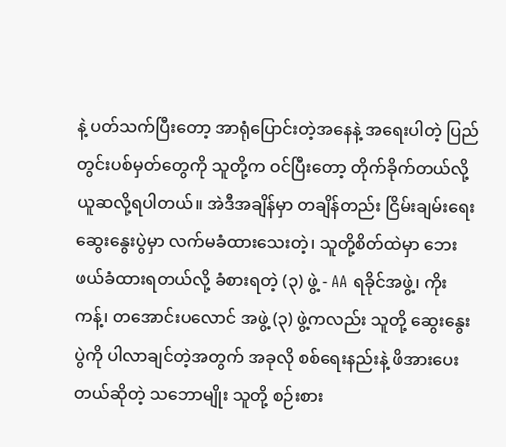နဲ့ ပတ်သက်ပြီးတော့ အာရုံပြောင်းတဲ့အနေနဲ့ အရေးပါတဲ့ ပြည်တွင်းပစ်မှတ်တွေကို သူတို့က ဝင်ပြီးတော့ တိုက်ခိုက်တယ်လို့ ယူဆလို့ရပါတယ်။ အဲဒီအချိန်မှာ တချိန်တည်း ငြိမ်းချမ်းရေးဆွေးနွေးပွဲမှာ လက်မခံထားသေးတဲ့၊ သူတို့စိတ်ထဲမှာ ဘေးဖယ်ခံထားရတယ်လို့ ခံစားရတဲ့ (၃) ဖွဲ့ - AA ရခိုင်အဖွဲ့၊ ကိုးကန့်၊ တအောင်းပလောင် အဖွဲ့ (၃) ဖွဲ့ကလည်း သူတို့ ဆွေးနွေးပွဲကို ပါလာချင်တဲ့အတွက် အခုလို စစ်ရေးနည်းနဲ့ ဖိအားပေးတယ်ဆိုတဲ့ သဘောမျိုး သူတို့ စဉ်းစား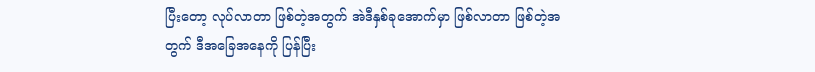ပြီးတော့ လုပ်လာတာ ဖြစ်တဲ့အတွက် အဲဒီနှစ်ခုအောက်မှာ ဖြစ်လာတာ ဖြစ်တဲ့အတွက် ဒီအခြေအနေကို ပြန်ပြီး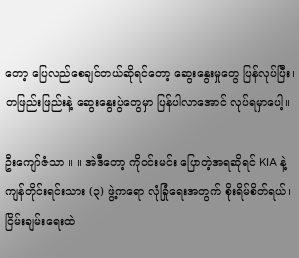တော့ ပြေလည်စေချင်တယ်ဆိုရင်တော့ ဆွေးနွေးမှုတွေ ပြန်လုပ်ပြီး၊ တဖြည်းဖြည်းနဲ့ ဆွေးနွေးပွဲတွေမှာ ပြန်ပါလာအောင် လုပ်ရမှာပေါ့။

ဦးကျော်ဇံသာ ။ ။ အဲဒီတော့ ကိုဝင်းမင်း ပြောတဲ့အရဆိုရင် KIA နဲ့ ကျန်တိုင်းရင်းသား (၃) ဖွဲ့ကရော လုံခြုံရေးအတွက် စိုးရိမ်စိတ်ရယ်၊ ငြိမ်းချမ်းရေးထဲ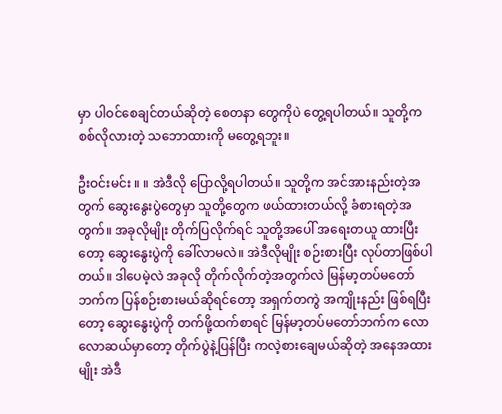မှာ ပါဝင်စေချင်တယ်ဆိုတဲ့ စေတနာ တွေကိုပဲ တွေ့ရပါတယ်။ သူတို့က စစ်လိုလားတဲ့ သဘောထားကို မတွေ့ရဘူး။

ဦးဝင်းမင်း ။ ။ အဲဒီလို ပြောလို့ရပါတယ်။ သူတို့က အင်အားနည်းတဲ့အတွက် ဆွေးနွေးပွဲတွေမှာ သူတို့တွေက ဖယ်ထားတယ်လို့ ခံစားရတဲ့အတွက်။ အခုလိုမျိုး တိုက်ပြလိုက်ရင် သူတို့အပေါ် အရေးတယူ ထားပြီးတော့ ဆွေးနွေးပွဲကို ခေါ်လာမလဲ။ အဲဒီလိုမျိုး စဉ်းစားပြီး လုပ်တာဖြစ်ပါတယ်။ ဒါပေမဲ့လဲ အခုလို တိုက်လိုက်တဲ့အတွက်လဲ မြန်မာ့တပ်မတော်ဘက်က ပြန်စဉ်းစားမယ်ဆိုရင်တော့ အရှက်တကွဲ အကျိုးနည်း ဖြစ်ရပြီးတော့ ဆွေးနွေးပွဲကို တက်ဖို့ထက်စာရင် မြန်မာ့တပ်မတော်ဘက်က လောလောဆယ်မှာတော့ တိုက်ပွဲနဲ့ပြန်ပြီး ကလဲ့စားချေမယ်ဆိုတဲ့ အနေအထားမျိုး အဲဒီ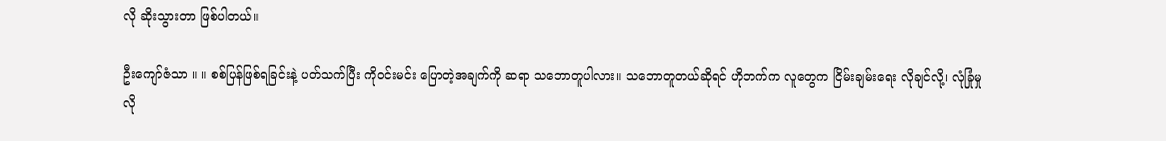လို ဆိုးသွားတာ ဖြစ်ပါတယ်။

ဦးကျော်ဇံသာ ။ ။ စစ်ပြန်ဖြစ်ရခြင်းနဲ့ ပတ်သက်ပြီး ကိုဝင်းမင်း ပြောတဲ့အချက်ကို ဆရာ သဘောတူပါလား။ သဘောတူတယ်ဆိုရင် ဟိုဘက်က လူတွေက ငြိမ်းချမ်းရေး လိုချင်လို့၊ လုံခြုံမှု လို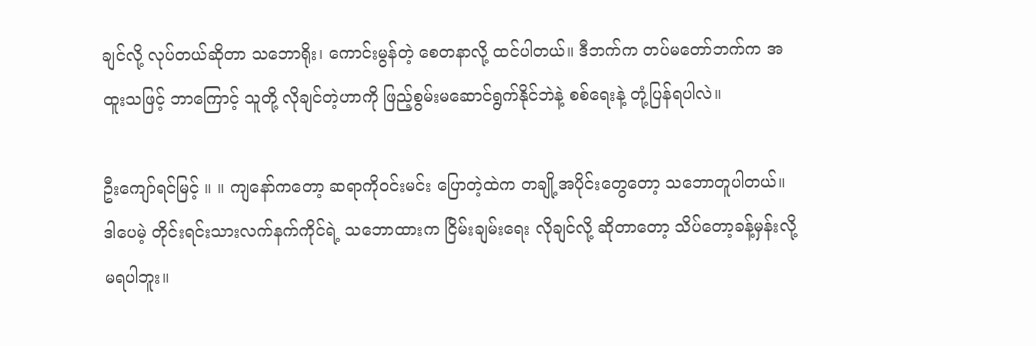ချင်လို့ လုပ်တယ်ဆိုတာ သဘောရိုး၊ ကောင်းမွန်တဲ့ စေတနာလို့ ထင်ပါတယ်။ ဒီဘက်က တပ်မတော်ဘက်က အထူးသဖြင့် ဘာကြောင့် သူတို့ လိုချင်တဲ့ဟာကို ဖြည့်စွမ်းမဆောင်ရွက်နိုင်ဘဲနဲ့ စစ်ရေးနဲ့ တုံ့ပြန်ရပါလဲ။

ဦးကျော်ရင်မြင့် ။ ။ ကျနော်ကတော့ ဆရာကိုဝင်းမင်း ပြောတဲ့ထဲက တချို့အပိုင်းတွေတော့ သဘောတူပါတယ်။ ဒါပေမဲ့ တိုင်းရင်းသားလက်နက်ကိုင်ရဲ့ သဘောထားက ငြိမ်းချမ်းရေး လိုချင်လို့ ဆိုတာတော့ သိပ်တော့ခန့်မှန်းလို့ မရပါဘူး။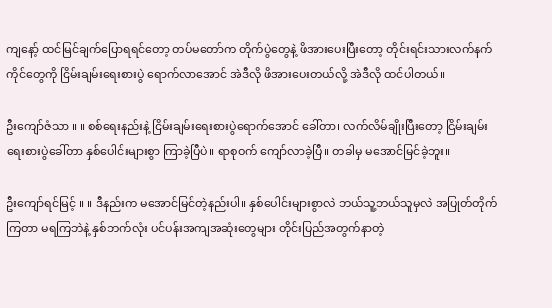ကျနော့် ထင်မြင်ချက်ပြောရရင်တော့ တပ်မတော်က တိုက်ပွဲတွေနဲ့ ဖိအားပေးပြီးတော့ တိုင်းရင်းသားလက်နက်ကိုင်တွေကို ငြိမ်းချမ်းရေးစားပွဲ ရောက်လာအောင် အဲဒီလို ဖိအားပေးတယ်လို့ အဲဒီလို ထင်ပါတယ်။

ဦးကျော်ဇံသာ ။ ။ စစ်ရေးနည်းနဲ့ ငြိမ်းချမ်းရေးစားပွဲရောက်အောင် ခေါ်တာ၊ လက်လိမ်ချိုးပြီးတော့ ငြိမ်းချမ်းရေးစားပွဲခေါ်တာ နှစ်ပေါင်းများစွာ ကြာခဲ့ပြီပဲ။ ရာစုဝက် ကျော်လာခဲ့ပြီ။ တခါမှ မအောင်မြင်ခဲ့ဘူး။

ဦးကျော်ရင်မြင့် ။ ။ ဒီနည်းက မအောင်မြင်တဲ့နည်းပါ။ နှစ်ပေါင်းများစွာလဲ ဘယ်သူ့ဘယ်သူမှလဲ အပြုတ်တိုက်ကြတာ မရကြဘဲနဲ့ နှစ်ဘက်လုံး ပင်ပန်းအကျအဆုံးတွေများ တိုင်းပြည်အတွက်နာတဲ့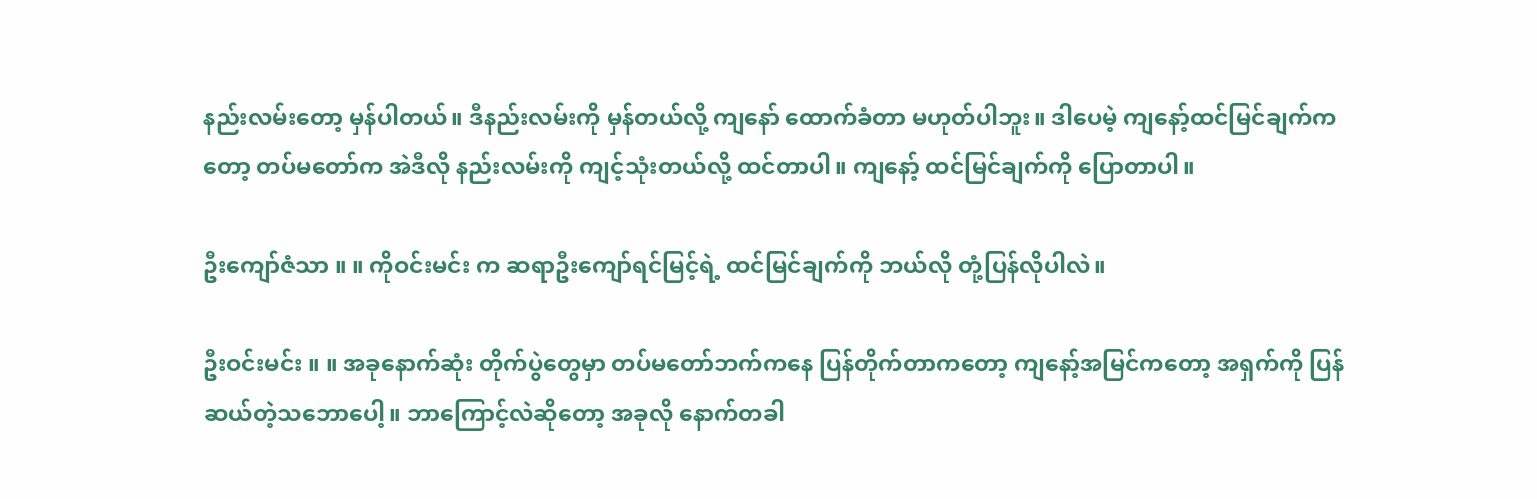နည်းလမ်းတော့ မှန်ပါတယ်။ ဒီနည်းလမ်းကို မှန်တယ်လို့ ကျနော် ထောက်ခံတာ မဟုတ်ပါဘူး။ ဒါပေမဲ့ ကျနော့်ထင်မြင်ချက်ကတော့ တပ်မတော်က အဲဒီလို နည်းလမ်းကို ကျင့်သုံးတယ်လို့ ထင်တာပါ။ ကျနော့် ထင်မြင်ချက်ကို ပြောတာပါ။

ဦးကျော်ဇံသာ ။ ။ ကိုဝင်းမင်း က ဆရာဦးကျော်ရင်မြင့်ရဲ့ ထင်မြင်ချက်ကို ဘယ်လို တုံ့ပြန်လိုပါလဲ။

ဦးဝင်းမင်း ။ ။ အခုနောက်ဆုံး တိုက်ပွဲတွေမှာ တပ်မတော်ဘက်ကနေ ပြန်တိုက်တာကတော့ ကျနော့်အမြင်ကတော့ အရှက်ကို ပြန်ဆယ်တဲ့သဘောပေါ့။ ဘာကြောင့်လဲဆိုတော့ အခုလို နောက်တခါ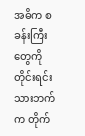အဓိက စခန်းကြီးတွေကို တိုင်းရင်းသားဘက်က တိုက်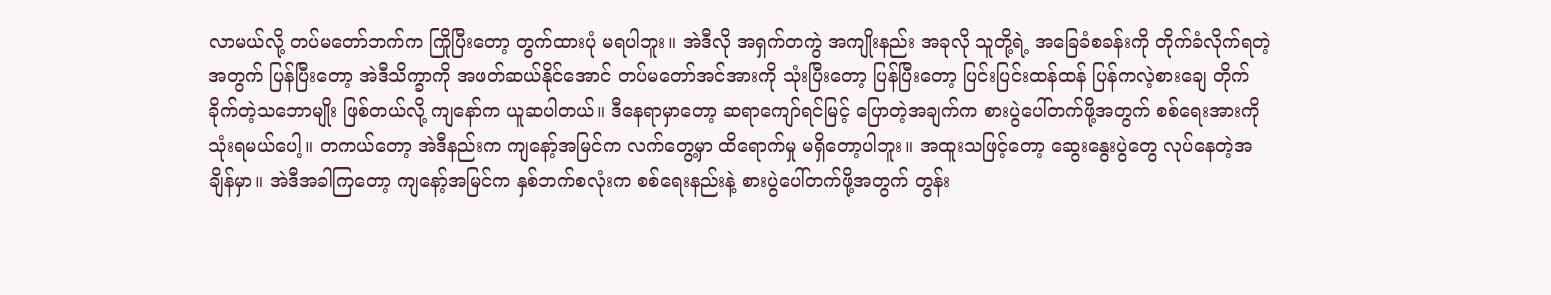လာမယ်လို့ တပ်မတော်ဘက်က ကြိုပြီးတော့ တွက်ထားပုံ မရပါဘူး။ အဲဒီလို အရှက်တကွဲ အကျိုးနည်း အခုလို သူတို့ရဲ့ အခြေခံစခန်းကို တိုက်ခံလိုက်ရတဲ့အတွက် ပြန်ပြီးတော့ အဲဒီသိက္ခာကို အဖတ်ဆယ်နိုင်အောင် တပ်မတော်အင်အားကို သုံးပြီးတော့ ပြန်ပြီးတော့ ပြင်းပြင်းထန်ထန် ပြန်ကလဲ့စားချေ တိုက်ခိုက်တဲ့သဘောမျိုး ဖြစ်တယ်လို့ ကျနော်က ယူဆပါတယ်။ ဒီနေရာမှာတော့ ဆရာကျော်ရင်မြင့် ပြောတဲ့အချက်က စားပွဲပေါ်တက်ဖို့အတွက် စစ်ရေးအားကို သုံးရမယ်ပေါ့။ တကယ်တော့ အဲဒီနည်းက ကျနော့်အမြင်က လက်တွေ့မှာ ထိရောက်မှု မရှိတော့ပါဘူး။ အထူးသဖြင့်တော့ ဆွေးနွေးပွဲတွေ လုပ်နေတဲ့အချိန်မှာ။ အဲဒီအခါကြတော့ ကျနော့်အမြင်က နှစ်ဘက်စလုံးက စစ်ရေးနည်းနဲ့ စားပွဲပေါ်တက်ဖို့အတွက် တွန်း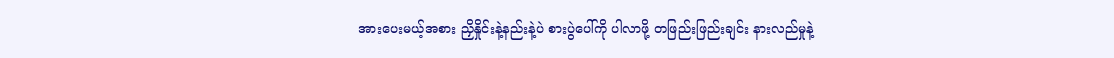အားပေးမယ့်အစား ညှိနှိုင်းနဲ့နည်းနဲ့ပဲ စားပွဲပေါ်ကို ပါလာဖို့ တဖြည်းဖြည်းချင်း နားလည်မှုနဲ့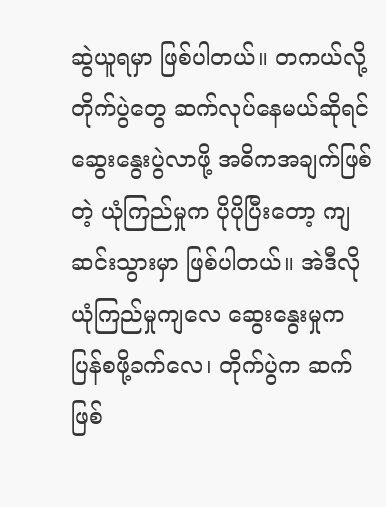ဆွဲယူရမှာ ဖြစ်ပါတယ်။ တကယ်လို့ တိုက်ပွဲတွေ ဆက်လုပ်နေမယ်ဆိုရင် ဆွေးနွေးပွဲလာဖို့ အဓိကအချက်ဖြစ်တဲ့ ယုံကြည်မှုက ပိုပိုပြီးတော့ ကျဆင်းသွားမှာ ဖြစ်ပါတယ်။ အဲဒီလို ယုံကြည်မှုကျလေ ဆွေးနွေးမှုက ပြန်စဖို့ခက်လေ၊ တိုက်ပွဲက ဆက်ဖြစ်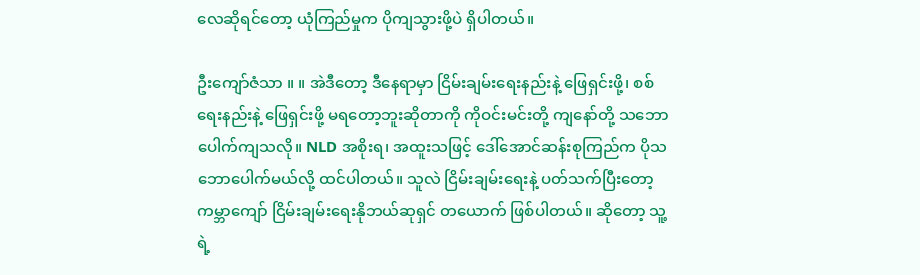လေဆိုရင်တော့ ယုံကြည်မှုက ပိုကျသွားဖို့ပဲ ရှိပါတယ်။

ဦးကျော်ဇံသာ ။ ။ အဲဒီတော့ ဒီနေရာမှာ ငြိမ်းချမ်းရေးနည်းနဲ့ ဖြေရှင်းဖို့၊ စစ်ရေးနည်းနဲ့ ဖြေရှင်းဖို့ မရတော့ဘူးဆိုတာကို ကိုဝင်းမင်းတို့ ကျနော်တို့ သဘောပေါက်ကျသလို။ NLD အစိုးရ၊ အထူးသဖြင့် ဒေါ်အောင်ဆန်းစုကြည်က ပိုသဘောပေါက်မယ်လို့ ထင်ပါတယ်။ သူလဲ ငြိမ်းချမ်းရေးနဲ့ ပတ်သက်ပြီးတော့ ကမ္ဘာကျော် ငြိမ်းချမ်းရေးနိုဘယ်ဆုရှင် တယောက် ဖြစ်ပါတယ်။ ဆိုတော့ သူ့ရဲ့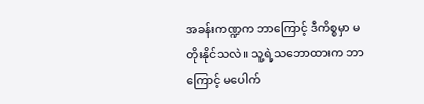အခန်းကဏ္ဍက ဘာကြောင့် ဒီကိစ္စမှာ မတိုးနိုင်သလဲ။ သူ့ရဲ့သဘောထားက ဘာကြောင့် မပေါက်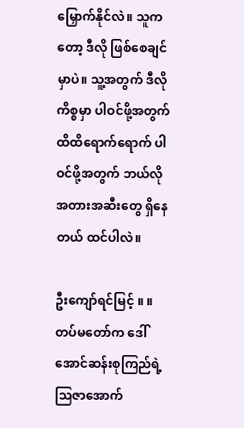မြှောက်နိုင်လဲ။ သူကတော့ ဒီလို ဖြစ်စေချင်မှာပဲ။ သူ့အတွက် ဒီလိုကိစ္စမှာ ပါဝင်ဖို့အတွက် ထိထိရောက်ရောက် ပါဝင်ဖို့အတွက် ဘယ်လို အတားအဆီးတွေ ရှိနေတယ် ထင်ပါလဲ။

ဦးကျော်ရင်မြင့် ။ ။ တပ်မတော်က ဒေါ်အောင်ဆန်းစုကြည်ရဲ့ သြဇာအောက်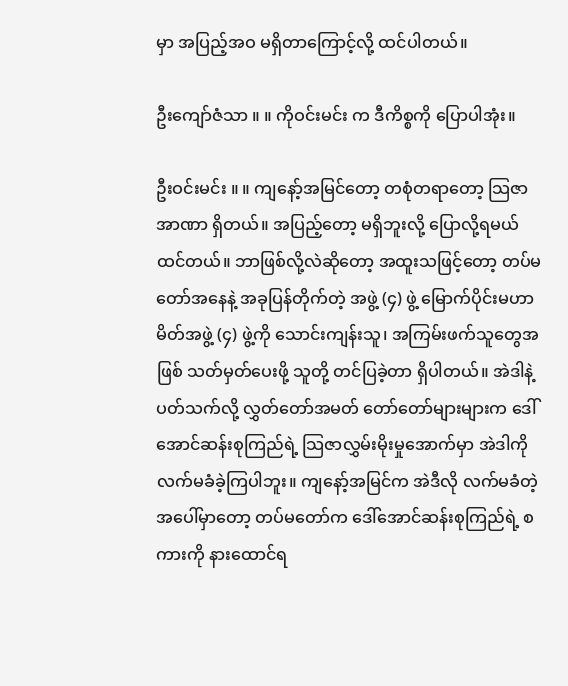မှာ အပြည့်အဝ မရှိတာကြောင့်လို့ ထင်ပါတယ်။

ဦးကျော်ဇံသာ ။ ။ ကိုဝင်းမင်း က ဒီကိစ္စကို ပြောပါအုံး။

ဦးဝင်းမင်း ။ ။ ကျနော့်အမြင်တော့ တစုံတရာတော့ သြဇာအာဏာ ရှိတယ်။ အပြည့်တော့ မရှိဘူးလို့ ပြောလို့ရမယ်ထင်တယ်။ ဘာဖြစ်လို့လဲဆိုတော့ အထူးသဖြင့်တော့ တပ်မတော်အနေနဲ့ အခုပြန်တိုက်တဲ့ အဖွဲ့ (၄) ဖွဲ့ မြောက်ပိုင်းမဟာမိတ်အဖွဲ့ (၄) ဖွဲ့ကို သောင်းကျန်းသူ၊ အကြမ်းဖက်သူတွေအဖြစ် သတ်မှတ်ပေးဖို့ သူတို့ တင်ပြခဲ့တာ ရှိပါတယ်။ အဲဒါနဲ့ ပတ်သက်လို့ လွှတ်တော်အမတ် တော်တော်များများက ဒေါ်အောင်ဆန်းစုကြည်ရဲ့ သြဇာလွှမ်းမိုးမှုအောက်မှာ အဲဒါကို လက်မခံခဲ့ကြပါဘူး။ ကျနော့်အမြင်က အဲဒီလို လက်မခံတဲ့အပေါ်မှာတော့ တပ်မတော်က ဒေါ်အောင်ဆန်းစုကြည်ရဲ့ စကားကို နားထောင်ရ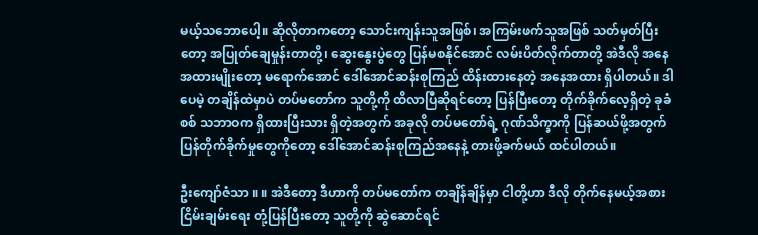မယ့်သဘောပေါ့။ ဆိုလိုတာကတော့ သောင်းကျန်းသူအဖြစ်၊ အကြမ်းဖက်သူအဖြစ် သတ်မှတ်ပြီးတော့ အပြုတ်ချေမှုန်းတာတို့၊ ဆွေးနွေးပွဲတွေ ပြန်မစနိုင်အောင် လမ်းပိတ်လိုက်တာတို့ အဲဒီလို အနေအထားမျိုးတော့ မရောက်အောင် ဒေါ်အောင်ဆန်းစုကြည် ထိန်းထားနေတဲ့ အနေအထား ရှိပါတယ်။ ဒါပေမဲ့ တချိန်ထဲမှာပဲ တပ်မတော်က သူတို့ကို ထိလာပြီဆိုရင်တော့ ပြန်ပြီးတော့ တိုက်ခိုက်လေ့ရှိတဲ့ ခုခံစစ် သဘာဝက ရှိထားပြီးသား ရှိတဲ့အတွက် အခုလို တပ်မတော်ရဲ့ ဂုဏ်သိက္ခာကို ပြန်ဆယ်ဖို့အတွက် ပြန်တိုက်ခိုက်မှုတွေကိုတော့ ဒေါ်အောင်ဆန်းစုကြည်အနေနဲ့ တားဖို့ခက်မယ် ထင်ပါတယ်။

ဦးကျော်ဇံသာ ။ ။ အဲဒီတော့ ဒီဟာကို တပ်မတော်က တချိန်ချိန်မှာ ငါတို့ဟာ ဒီလို တိုက်နေမယ့်အစား ငြိမ်းချမ်းရေး တုံ့ပြန်ပြီးတော့ သူတို့ကို ဆွဲဆောင်ရင်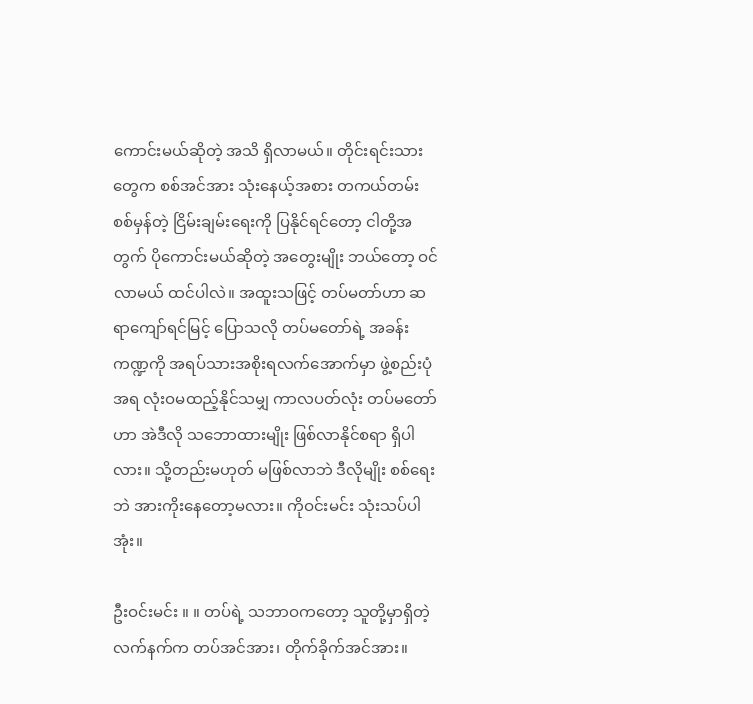ကောင်းမယ်ဆိုတဲ့ အသိ ရှိလာမယ်။ တိုင်းရင်းသားတွေက စစ်အင်အား သုံးနေယ့်အစား တကယ်တမ်း စစ်မှန်တဲ့ ငြိမ်းချမ်းရေးကို ပြနိုင်ရင်တော့ ငါတို့အတွက် ပိုကောင်းမယ်ဆိုတဲ့ အတွေးမျိုး ဘယ်တော့ ဝင်လာမယ် ထင်ပါလဲ။ အထူးသဖြင့် တပ်မတာ်ဟာ ဆရာကျော်ရင်မြင့် ပြောသလို တပ်မတော်ရဲ့ အခန်းကဏ္ဍကို အရပ်သားအစိုးရလက်အောက်မှာ ဖွဲ့စည်းပုံအရ လုံးဝမထည့်နိုင်သမျှ ကာလပတ်လုံး တပ်မတော်ဟာ အဲဒီလို သဘောထားမျိုး ဖြစ်လာနိုင်စရာ ရှိပါလား။ သို့တည်းမဟုတ် မဖြစ်လာဘဲ ဒီလိုမျိုး စစ်ရေးဘဲ အားကိုးနေတော့မလား။ ကိုဝင်းမင်း သုံးသပ်ပါအုံး။

ဦးဝင်းမင်း ။ ။ တပ်ရဲ့ သဘာဝကတော့ သူတို့မှာရှိတဲ့ လက်နက်က တပ်အင်အား၊ တိုက်ခိုက်အင်အား။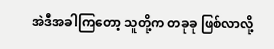အဲဒီအခါကြတော့ သူတို့က တခုခု ဖြစ်လာလို့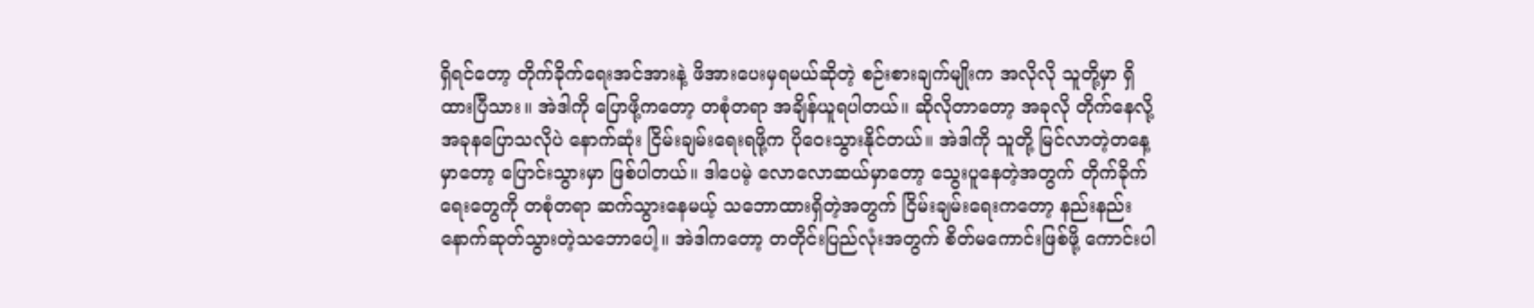ရှိရင်တော့ တိုက်ခိုက်ရေးအင်အားနဲ့ ဖိအားပေးမှရမယ်ဆိုတဲ့ စဉ်းစားချက်မျိုးက အလိုလို သူတို့မှာ ရှိထားပြီသား။ အဲဒါကို ပြောဖို့ကတော့ တစုံတရာ အချိန်ယူရပါတယ်။ ဆိုလိုတာတော့ အခုလို တိုက်နေလို့ အခုနပြောသလိုပဲ နောက်ဆုံး ငြိမ်းချမ်းရေးရဖို့က ပိုဝေးသွားနိုင်တယ်။ အဲဒါကို သူတို့ မြင်လာတဲ့တနေ့မှာတော့ ပြောင်းသွားမှာ ဖြစ်ပါတယ်။ ဒါပေမဲ့ လောလောဆယ်မှာတော့ သွေးပူနေတဲ့အတွက် တိုက်ခိုက်ရေးတွေကို တစုံတရာ ဆက်သွားနေမယ့် သဘောထားရှိတဲ့အတွက် ငြိမ်းချမ်းရေးကတော့ နည်းနည်းနောက်ဆုတ်သွားတဲ့သဘောပေါ့။ အဲဒါကတော့ တတိုင်းပြည်လုံးအတွက် စိတ်မကောင်းဖြစ်ဖို့ ကောင်းပါ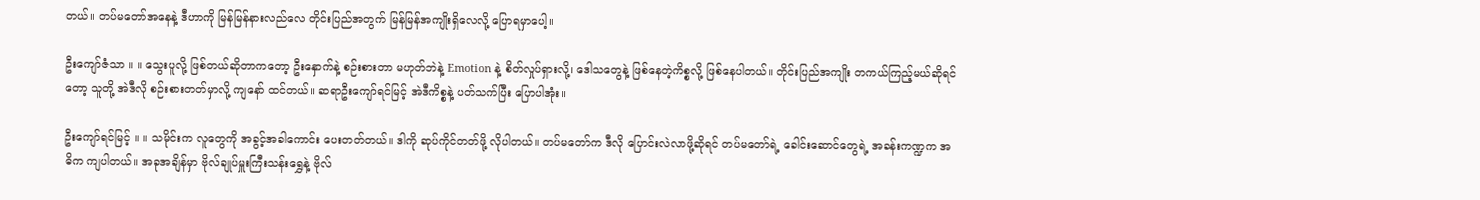တယ်။ တပ်မတော်အနေနဲ့ ဒီဟာကို မြန်မြန်နားလည်လေ တိုင်းပြည်အတွက် မြန်မြန်အကျိုးရှိလေလို့ ပြောရမှာပေါ့။

ဦးကျော်ဇံသာ ။ ။ သွေးပူလို့ ဖြစ်တယ်ဆိုတာကတော့ ဦးနှောက်နဲ့ စဉ်းစားတာ မဟုတ်ဘဲနဲ့ Emotion နဲ့ စိတ်လှုပ်ရှားလို့၊ ဒေါသတွေနဲ့ ဖြစ်နေတဲ့ကိစ္စလို့ ဖြစ်နေပါတယ်။ တိုင်းပြည်အကျိုး တကယ်ကြည့်မယ်ဆိုရင်တော့ သူတို့ အဲဒီလို စဉ်းစားတတ်မှာလို့ ကျနော် ထင်တယ်။ ဆရာဦးကျော်ရင်မြင့် အဲဒီကိစ္စနဲ့ ပတ်သက်ပြီး ပြောပါအုံး။

ဦးကျော်ရင်မြင့် ။ ။ သမိုင်းက လူတွေကို အခွင့်အခါကောင်း ပေးတတ်တယ်။ ဒါကို ဆုပ်ကိုင်တတ်ဖို့ လိုပါတယ်။ တပ်မတော်က ဒီလို ပြောင်းလဲလာဖို့ဆိုရင် တပ်မတော်ရဲ့ ခေါင်းဆောင်တွေရဲ့ အခန်းကဏ္ဍက အဓိက ကျပါတယ်။ အခုအချိန်မှာ ဗိုလ်ချုပ်မှူးကြီးသန်းရွှေနဲ့ ဗိုလ်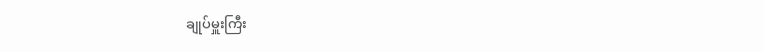ချုပ်မှူးကြီး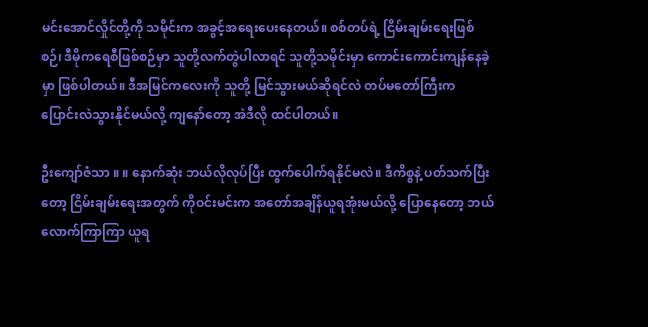မင်းအောင်လှိုင်တို့ကို သမိုင်းက အခွင့်အရေးပေးနေတယ်။ စစ်တပ်ရဲ့ ငြိမ်းချမ်းရေးဖြစ်စဉ်၊ ဒီမိုကရေစီဖြစ်စဉ်မှာ သူတို့လက်တွဲပါလာရင် သူတို့သမိုင်းမှာ ကောင်းကောင်းကျန်နေခဲ့မှာ ဖြစ်ပါတယ်။ ဒီအမြင်ကလေးကို သူတို့ မြင်သွားမယ်ဆိုရင်လဲ တပ်မတော်ကြီးက ပြောင်းလဲသွားနိုင်မယ်လို့ ကျနော်တော့ အဲဒီလို ထင်ပါတယ်။

ဦးကျော်ဇံသာ ။ ။ နောက်ဆုံး ဘယ်လိုလုပ်ပြီး ထွက်ပေါက်ရနိုင်မလဲ။ ဒီကိစ္စနဲ့ ပတ်သက်ပြီးတော့ ငြိမ်းချမ်းရေးအတွက် ကိုဝင်းမင်းက အတော်အချိန်ယူရအုံးမယ်လို့ ပြောနေတော့ ဘယ်လောက်ကြာကြာ ယူရ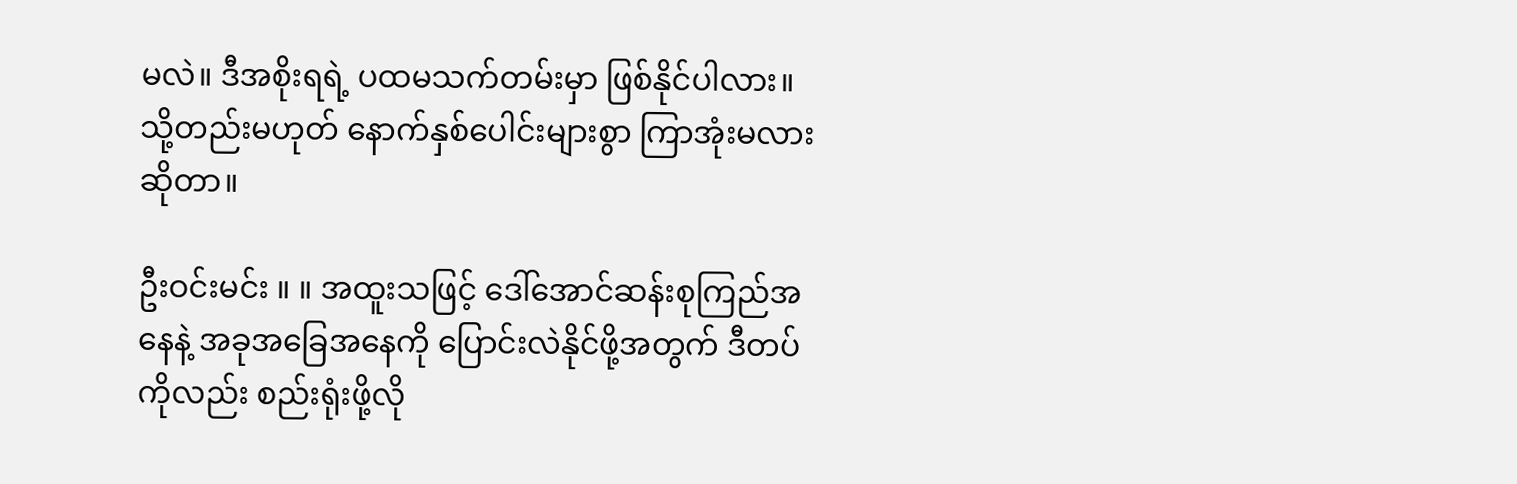မလဲ။ ဒီအစိုးရရဲ့ ပထမသက်တမ်းမှာ ဖြစ်နိုင်ပါလား။ သို့တည်းမဟုတ် နောက်နှစ်ပေါင်းများစွာ ကြာအုံးမလားဆိုတာ။

ဦးဝင်းမင်း ။ ။ အထူးသဖြင့် ဒေါ်အောင်ဆန်းစုကြည်အနေနဲ့ အခုအခြေအနေကို ပြောင်းလဲနိုင်ဖို့အတွက် ဒီတပ်ကိုလည်း စည်းရုံးဖို့လို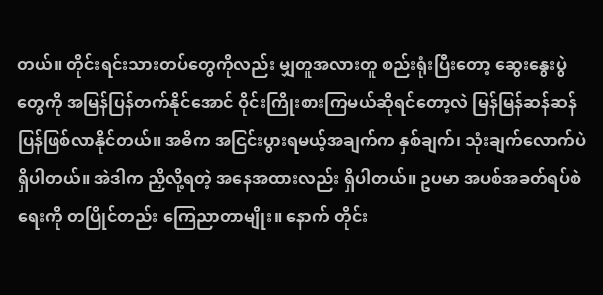တယ်။ တိုင်းရင်းသားတပ်တွေကိုလည်း မျှတူအလားတူ စည်းရုံးပြီးတော့ ဆွေးနွေးပွဲတွေကို အမြန်ပြန်တက်နိုင်အောင် ဝိုင်းကြိုးစားကြမယ်ဆိုရင်တော့လဲ မြန်မြန်ဆန်ဆန် ပြန်ဖြစ်လာနိုင်တယ်။ အဓိက အငြင်းပွားရမယ့်အချက်က နှစ်ချက်၊ သုံးချက်လောက်ပဲ ရှိပါတယ်။ အဲဒါက ညှိလို့ရတဲ့ အနေအထားလည်း ရှိပါတယ်။ ဥပမာ အပစ်အခတ်ရပ်စဲရေးကို တပြိုင်တည်း ကြေညာတာမျိုး။ နောက် တိုင်း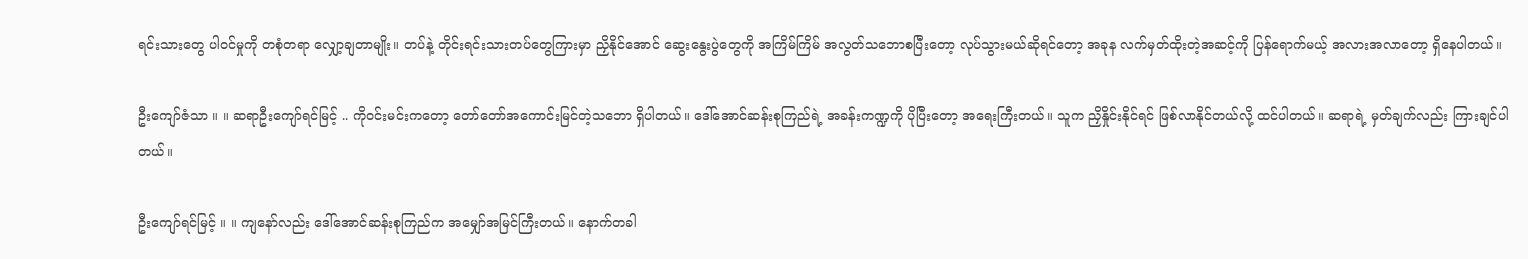ရင်းသားတွေ ပါဝင်မှုကို တစုံတရာ လျှော့ချတာမျိုး။ တပ်နဲ့ တိုင်းရင်းသားတပ်တွေကြားမှာ ညှိနိုင်အောင် ဆွေးနွေးပွဲတွေကို အကြိမ်ကြိမ် အလွတ်သဘောစပြီးတော့ လုပ်သွားမယ်ဆိုရင်တော့ အခုန လက်မှတ်ထိုးတဲ့အဆင့်ကို ပြန်ရောက်မယ့် အလားအလာတော့ ရှိနေပါတယ်။

ဦးကျော်ဇံသာ ။ ။ ဆရာဦးကျော်ရင်မြင့် .. ကိုဝင်းမင်းကတော့ တော်တော်အကောင်းမြင်တဲ့သဘော ရှိပါတယ်။ ဒေါ်အောင်ဆန်းစုကြည်ရဲ့ အခန်းကဏ္ဍကို ပိုပြီးတော့ အရေးကြီးတယ်။ သူက ညှိနှိုင်းနိုင်ရင် ဖြစ်လာနိုင်တယ်လို့ ထင်ပါတယ်။ ဆရာရဲ့ မှတ်ချက်လည်း ကြားချင်ပါတယ်။

ဦးကျော်ရင်မြင့် ။ ။ ကျနော်လည်း ဒေါ်အောင်ဆန်းစုကြည်က အမျှော်အမြင်ကြီးတယ်။ နောက်တခါ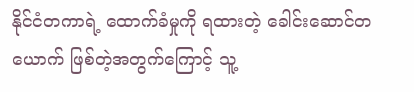နိုင်ငံတကာရဲ့ ထောက်ခံမှုကို ရထားတဲ့ ခေါင်းဆောင်တယောက် ဖြစ်တဲ့အတွက်ကြောင့် သူ့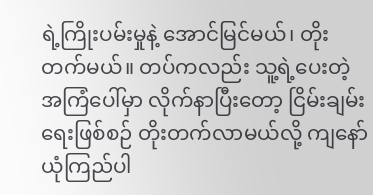ရဲ့ကြိုးပမ်းမှုနဲ့ အောင်မြင်မယ်၊ တိုးတက်မယ်။ တပ်ကလည်း သူ့ရဲ့ပေးတဲ့အကြံပေါ်မှာ လိုက်နာပြီးတော့ ငြိမ်းချမ်းရေးဖြစ်စဉ် တိုးတက်လာမယ်လို့ ကျနော် ယုံကြည်ပါ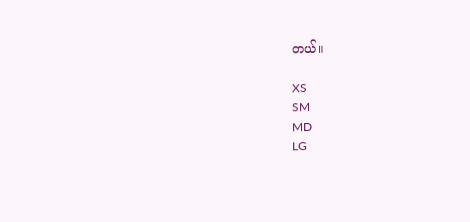တယ်။

XS
SM
MD
LG